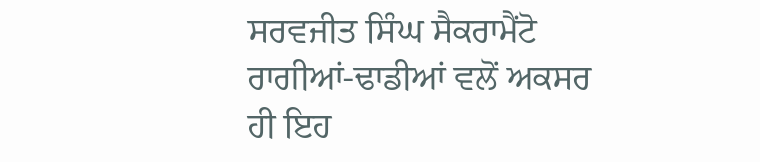ਸਰਵਜੀਤ ਸਿੰਘ ਸੈਕਰਾਮੈਂਟੋ
ਰਾਗੀਆਂ-ਢਾਡੀਆਂ ਵਲੋਂ ਅਕਸਰ ਹੀ ਇਹ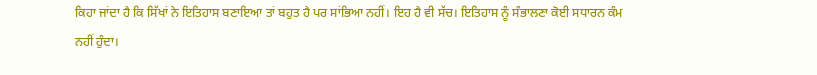ਕਿਹਾ ਜਾਂਦਾ ਹੈ ਕਿ ਸਿੱਖਾਂ ਨੇ ਇਤਿਹਾਸ ਬਣਾਇਆ ਤਾਂ ਬਹੁਤ ਹੈ ਪਰ ਸਾਂਭਿਆ ਨਹੀਂ। ਇਹ ਹੈ ਵੀ ਸੱਚ। ਇਤਿਹਾਸ ਨੂੰ ਸੰਭਾਲਣਾ ਕੋਈ ਸਧਾਰਨ ਕੰਮ ਨਹੀਂ ਹੁੰਦਾ।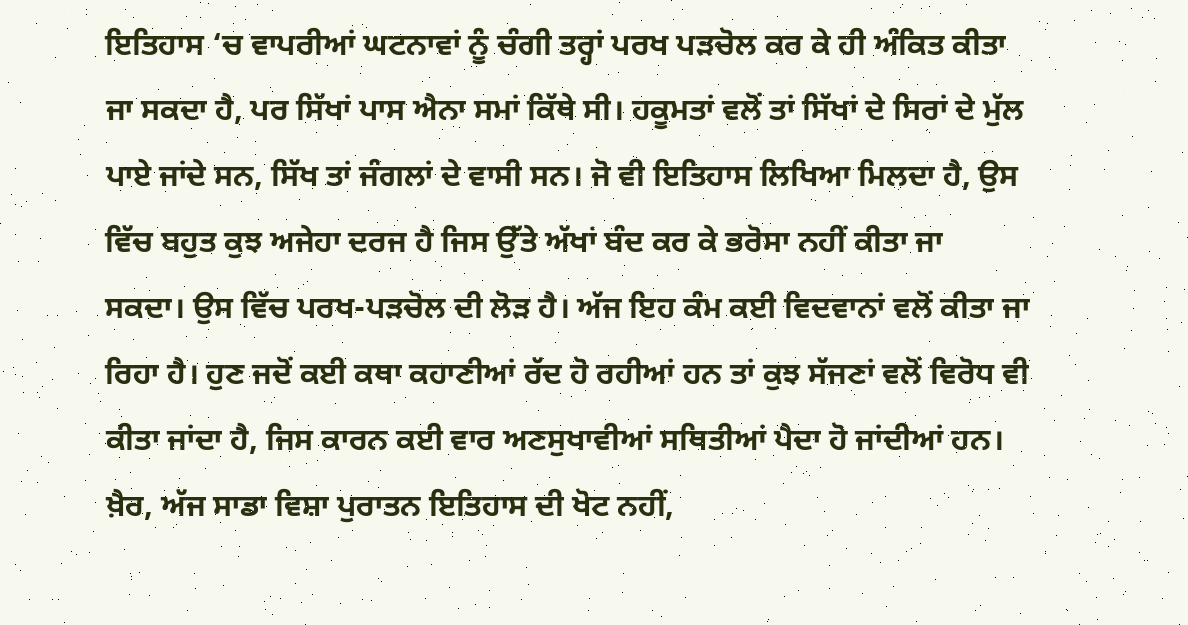ਇਤਿਹਾਸ ‘ਚ ਵਾਪਰੀਆਂ ਘਟਨਾਵਾਂ ਨੂੰ ਚੰਗੀ ਤਰ੍ਹਾਂ ਪਰਖ ਪੜਚੋਲ ਕਰ ਕੇ ਹੀ ਅੰਕਿਤ ਕੀਤਾ ਜਾ ਸਕਦਾ ਹੈ, ਪਰ ਸਿੱਖਾਂ ਪਾਸ ਐਨਾ ਸਮਾਂ ਕਿੱਥੇ ਸੀ। ਹਕੂਮਤਾਂ ਵਲੋਂ ਤਾਂ ਸਿੱਖਾਂ ਦੇ ਸਿਰਾਂ ਦੇ ਮੁੱਲ ਪਾਏ ਜਾਂਦੇ ਸਨ, ਸਿੱਖ ਤਾਂ ਜੰਗਲਾਂ ਦੇ ਵਾਸੀ ਸਨ। ਜੋ ਵੀ ਇਤਿਹਾਸ ਲਿਖਿਆ ਮਿਲਦਾ ਹੈ, ਉਸ ਵਿੱਚ ਬਹੁਤ ਕੁਝ ਅਜੇਹਾ ਦਰਜ ਹੈ ਜਿਸ ਉੱਤੇ ਅੱਖਾਂ ਬੰਦ ਕਰ ਕੇ ਭਰੋਸਾ ਨਹੀਂ ਕੀਤਾ ਜਾ ਸਕਦਾ। ਉਸ ਵਿੱਚ ਪਰਖ-ਪੜਚੋਲ ਦੀ ਲੋੜ ਹੈ। ਅੱਜ ਇਹ ਕੰਮ ਕਈ ਵਿਦਵਾਨਾਂ ਵਲੋਂ ਕੀਤਾ ਜਾ ਰਿਹਾ ਹੈ। ਹੁਣ ਜਦੋਂ ਕਈ ਕਥਾ ਕਹਾਣੀਆਂ ਰੱਦ ਹੋ ਰਹੀਆਂ ਹਨ ਤਾਂ ਕੁਝ ਸੱਜਣਾਂ ਵਲੋਂ ਵਿਰੋਧ ਵੀ ਕੀਤਾ ਜਾਂਦਾ ਹੈ, ਜਿਸ ਕਾਰਨ ਕਈ ਵਾਰ ਅਣਸੁਖਾਵੀਆਂ ਸਥਿਤੀਆਂ ਪੈਦਾ ਹੋ ਜਾਂਦੀਆਂ ਹਨ। ਖ਼ੈਰ, ਅੱਜ ਸਾਡਾ ਵਿਸ਼ਾ ਪੁਰਾਤਨ ਇਤਿਹਾਸ ਦੀ ਖੋਟ ਨਹੀਂ,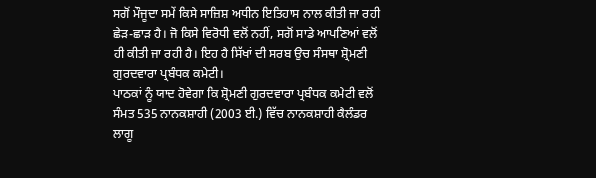ਸਗੋਂ ਮੌਜੂਦਾ ਸਮੇਂ ਕਿਸੇ ਸਾਜ਼ਿਸ਼ ਅਧੀਨ ਇਤਿਹਾਸ ਨਾਲ ਕੀਤੀ ਜਾ ਰਹੀ ਛੇੜ-ਛਾੜ ਹੈ। ਜੋ ਕਿਸੇ ਵਿਰੋਧੀ ਵਲੋਂ ਨਹੀਂ, ਸਗੋਂ ਸਾਡੇ ਆਪਣਿਆਂ ਵਲੋਂ ਹੀ ਕੀਤੀ ਜਾ ਰਹੀ ਹੈ। ਇਹ ਹੈ ਸਿੱਖਾਂ ਦੀ ਸਰਬ ਉਚ ਸੰਸਥਾ ਸ਼੍ਰੋਮਣੀ ਗੁਰਦਵਾਰਾ ਪ੍ਰਬੰਧਕ ਕਮੇਟੀ।
ਪਾਠਕਾਂ ਨੂੰ ਯਾਦ ਹੋਵੇਗਾ ਕਿ ਸ਼੍ਰੋਮਣੀ ਗੁਰਦਵਾਰਾ ਪ੍ਰਬੰਧਕ ਕਮੇਟੀ ਵਲੋਂ ਸੰਮਤ 535 ਨਾਨਕਸ਼ਾਹੀ (2003 ਈ.) ਵਿੱਚ ਨਾਨਕਸ਼ਾਹੀ ਕੈਲੰਡਰ ਲਾਗੂ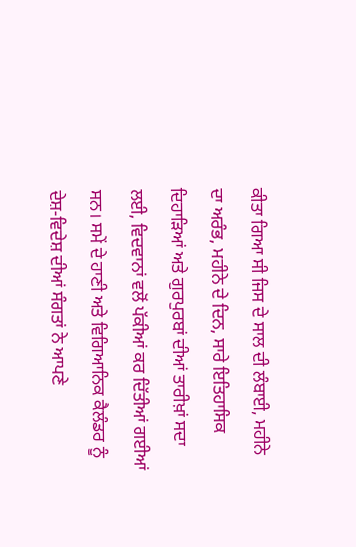ਕੀਤਾ ਗਿਆ ਸੀ ਜਿਸ ਦੇ ਸਾਲ ਦੀ ਲੰਬਾਈ, ਮਹੀਨੇ ਦਾ ਅਰੰਭ, ਮਹੀਨੇ ਦੇ ਦਿਨ, ਸਾਰੇ ਇਤਿਹਾਸਿਕ ਦਿਹਾੜਿਆਂ ਅਤੇ ਗੁਰਪੁਰਬਾਂ ਦੀਆਂ ਤਾਰੀਖ਼ਾਂ ਸਦਾ ਲਈ, ਵਿਦਵਾਨਾਂ ਵਲੋਂ ਪੱਕੀਆਂ ਕਰ ਦਿੱਤੀਆਂ ਗਈਆਂ ਸਨ। ਸਮੇਂ ਦੇ ਹਾਣੀ ਅਤੇ ਵਿਗਿਆਨਿਕ ਕੈਲੰਡਰ ਨੂੰ ਦੇਸ਼-ਵਿਦੇਸ਼ ਦੀਆਂ ਸੰਗਤਾਂ ਨੇ ਆਪਣੇ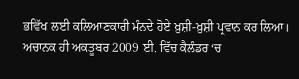ਭਵਿੱਖ ਲਈ ਕਲਿਆਣਕਾਰੀ ਮੰਨਦੇ ਹੋਏ ਖ਼ੁਸ਼ੀ-ਖ਼ੁਸ਼ੀ ਪ੍ਰਵਾਨ ਕਰ ਲਿਆ। ਅਚਾਨਕ ਹੀ ਅਕਤੂਬਰ 2009 ਈ. ਵਿੱਚ ਕੈਲੰਡਰ ‘ਚ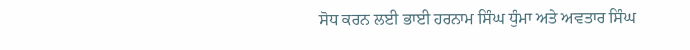ਸੋਧ ਕਰਨ ਲਈ ਭਾਈ ਹਰਨਾਮ ਸਿੰਘ ਧੁੰਮਾ ਅਤੇ ਅਵਤਾਰ ਸਿੰਘ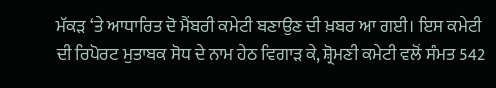ਮੱਕੜ ‘ਤੇ ਆਧਾਰਿਤ ਦੋ ਮੈਂਬਰੀ ਕਮੇਟੀ ਬਣਾਉਣ ਦੀ ਖ਼ਬਰ ਆ ਗਈ। ਇਸ ਕਮੇਟੀ ਦੀ ਰਿਪੋਰਟ ਮੁਤਾਬਕ ਸੋਧ ਦੇ ਨਾਮ ਹੇਠ ਵਿਗਾੜ ਕੇ, ਸ਼੍ਰੋਮਣੀ ਕਮੇਟੀ ਵਲੋਂ ਸੰਮਤ 542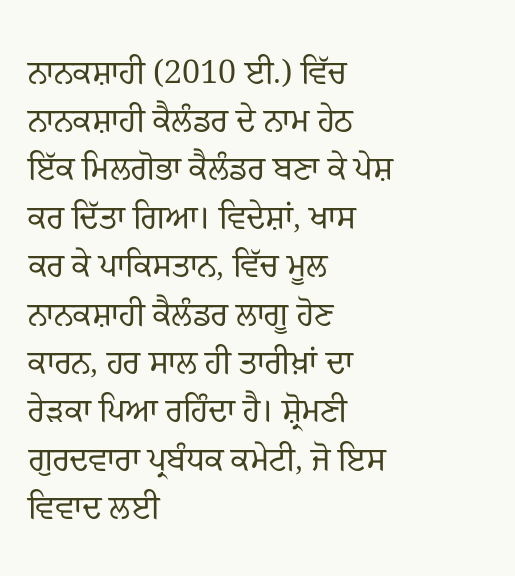ਨਾਨਕਸ਼ਾਹੀ (2010 ਈ.) ਵਿੱਚ ਨਾਨਕਸ਼ਾਹੀ ਕੈਲੰਡਰ ਦੇ ਨਾਮ ਹੇਠ ਇੱਕ ਮਿਲਗੋਭਾ ਕੈਲੰਡਰ ਬਣਾ ਕੇ ਪੇਸ਼ ਕਰ ਦਿੱਤਾ ਗਿਆ। ਵਿਦੇਸ਼ਾਂ, ਖਾਸ ਕਰ ਕੇ ਪਾਕਿਸਤਾਨ, ਵਿੱਚ ਮੂਲ ਨਾਨਕਸ਼ਾਹੀ ਕੈਲੰਡਰ ਲਾਗੂ ਹੋਣ ਕਾਰਨ, ਹਰ ਸਾਲ ਹੀ ਤਾਰੀਖ਼ਾਂ ਦਾ ਰੇੜਕਾ ਪਿਆ ਰਹਿੰਦਾ ਹੈ। ਸ਼੍ਰੋਮਣੀ ਗੁਰਦਵਾਰਾ ਪ੍ਰਬੰਧਕ ਕਮੇਟੀ, ਜੋ ਇਸ ਵਿਵਾਦ ਲਈ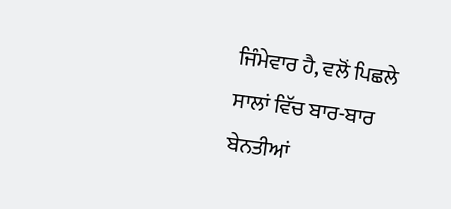ਜਿੰਮੇਵਾਰ ਹੈ, ਵਲੋਂ ਪਿਛਲੇ ਸਾਲਾਂ ਵਿੱਚ ਬਾਰ-ਬਾਰ ਬੇਨਤੀਆਂ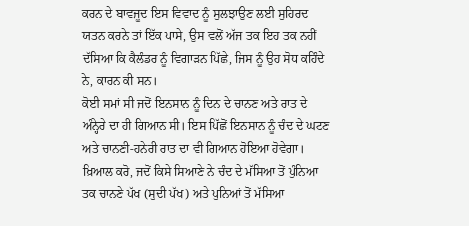ਕਰਨ ਦੇ ਬਾਵਜੂਦ ਇਸ ਵਿਵਾਦ ਨੂੰ ਸੁਲਝਾਉਣ ਲਈ ਸੁਹਿਰਦ ਯਤਨ ਕਰਨੇ ਤਾਂ ਇੱਕ ਪਾਸੇ, ਉਸ ਵਲੋਂ ਅੱਜ ਤਕ ਇਹ ਤਕ ਨਹੀਂ ਦੱਸਿਆ ਕਿ ਕੈਲੰਡਰ ਨੂੰ ਵਿਗਾੜਨ ਪਿੱਛੇ, ਜਿਸ ਨੂੰ ਉਹ ਸੋਧ ਕਹਿੰਦੇ ਨੇ, ਕਾਰਨ ਕੀ ਸਨ।
ਕੋਈ ਸਮਾਂ ਸੀ ਜਦੋਂ ਇਨਸਾਨ ਨੂੰ ਦਿਨ ਦੇ ਚਾਨਣ ਅਤੇ ਰਾਤ ਦੇ ਅੰਨ੍ਹੇਰੇ ਦਾ ਹੀ ਗਿਆਨ ਸੀ। ਇਸ ਪਿੱਛੋਂ ਇਨਸਾਨ ਨੂੰ ਚੰਦ ਦੇ ਘਟਣ ਅਤੇ ਚਾਨਣੀ-ਹਨੇਰੀ ਰਾਤ ਦਾ ਵੀ ਗਿਆਨ ਹੋਇਆ ਹੋਵੇਗਾ। ਖ਼ਿਆਲ ਕਰੋ, ਜਦੋਂ ਕਿਸੇ ਸਿਆਣੇ ਨੇ ਚੰਦ ਦੇ ਮੱਸਿਆ ਤੋਂ ਪੁੰਨਿਆ ਤਕ ਚਾਨਣੇ ਪੱਖ (ਸੁਦੀ ਪੱਖ) ਅਤੇ ਪੁਨਿਆਂ ਤੋਂ ਮੱਸਿਆ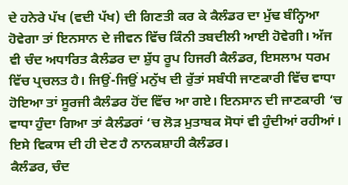ਦੇ ਹਨੇਰੇ ਪੱਖ (ਵਦੀ ਪੱਖ) ਦੀ ਗਿਣਤੀ ਕਰ ਕੇ ਕੈਲੰਡਰ ਦਾ ਮੁੱਢ ਬੰਨ੍ਹਿਆ ਹੋਵੇਗਾ ਤਾਂ ਇਨਸਾਨ ਦੇ ਜੀਵਨ ਵਿੱਚ ਕਿੰਨੀ ਤਬਦੀਲੀ ਆਈ ਹੋਵੇਗੀ। ਅੱਜ ਵੀ ਚੰਦ ਅਧਾਰਿਤ ਕੈਲੰਡਰ ਦਾ ਸ਼ੁੱਧ ਰੂਪ ਹਿਜਰੀ ਕੈਲੰਡਰ, ਇਸਲਾਮ ਧਰਮ ਵਿੱਚ ਪ੍ਰਚਲਤ ਹੈ। ਜਿਉਂ-ਜਿਉਂ ਮਨੁੱਖ ਦੀ ਰੁੱਤਾਂ ਸਬੰਧੀ ਜਾਣਕਾਰੀ ਵਿੱਚ ਵਾਧਾ ਹੋਇਆ ਤਾਂ ਸੂਰਜੀ ਕੈਲੰਡਰ ਹੋਂਦ ਵਿੱਚ ਆ ਗਏ। ਇਨਸਾਨ ਦੀ ਜਾਣਕਾਰੀ ‘ਚ ਵਾਧਾ ਹੁੰਦਾ ਗਿਆ ਤਾਂ ਕੈਲੰਡਰਾਂ ‘ਚ ਲੋੜ ਮੁਤਾਬਕ ਸੋਧਾਂ ਵੀ ਹੁੰਦੀਆਂ ਰਹੀਆਂ। ਇਸੇ ਵਿਕਾਸ ਦੀ ਹੀ ਦੇਣ ਹੈ ਨਾਨਕਸ਼ਾਹੀ ਕੈਲੰਡਰ।
ਕੈਲੰਡਰ, ਚੰਦ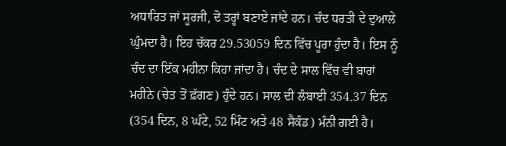ਅਧਾਰਿਤ ਜਾਂ ਸੂਰਜੀ, ਦੋ ਤਰ੍ਹਾਂ ਬਣਾਏ ਜਾਂਦੇ ਹਨ। ਚੰਦ ਧਰਤੀ ਦੇ ਦੁਆਲੇ ਘੁੰਮਦਾ ਹੈ। ਇਹ ਚੱਕਰ 29.53059 ਦਿਨ ਵਿੱਚ ਪੂਰਾ ਹੁੰਦਾ ਹੈ। ਇਸ ਨੂੰ ਚੰਦ ਦਾ ਇੱਕ ਮਹੀਨਾ ਕਿਹਾ ਜਾਂਦਾ ਹੈ। ਚੰਦ ਦੇ ਸਾਲ ਵਿੱਚ ਵੀ ਬਾਰਾਂ ਮਹੀਨੇ (ਚੇਤ ਤੋਂ ਫ਼ੱਗਣ) ਹੁੰਦੇ ਹਨ। ਸਾਲ ਦੀ ਲੰਬਾਈ 354.37 ਦਿਨ (354 ਦਿਨ, 8 ਘੰਟੇ, 52 ਮਿੰਟ ਅਤੇ 48 ਸੈਕੰਡ) ਮੰਨੀ ਗਈ ਹੈ।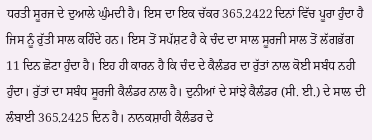ਧਰਤੀ ਸੂਰਜ ਦੇ ਦੁਆਲੇ ਘੁੰਮਦੀ ਹੈ। ਇਸ ਦਾ ਇਕ ਚੱਕਰ 365.2422 ਦਿਨਾਂ ਵਿੱਚ ਪੂਰਾ ਹੁੰਦਾ ਹੈ ਜਿਸ ਨੂੰ ਰੁੱਤੀ ਸਾਲ ਕਹਿੰਦੇ ਹਨ। ਇਸ ਤੋਂ ਸਪੱਸ਼ਟ ਹੈ ਕੇ ਚੰਦ ਦਾ ਸਾਲ ਸੂਰਜੀ ਸਾਲ ਤੋਂ ਲੱਗਭੱਗ 11 ਦਿਨ ਛੋਟਾ ਹੁੰਦਾ ਹੈ। ਇਹ ਹੀ ਕਾਰਨ ਹੈ ਕਿ ਚੰਦ ਦੇ ਕੈਲੰਡਰ ਦਾ ਰੁੱਤਾਂ ਨਾਲ ਕੋਈ ਸਬੰਧ ਨਹੀ ਹੁੰਦਾ। ਰੁੱਤਾਂ ਦਾ ਸਬੰਧ ਸੂਰਜੀ ਕੈਲੰਡਰ ਨਾਲ ਹੈ। ਦੁਨੀਆਂ ਦੇ ਸਾਂਝੇ ਕੈਲੰਡਰ (ਸੀ. ਈ.) ਦੇ ਸਾਲ ਦੀ ਲੰਬਾਈ 365.2425 ਦਿਨ ਹੈ। ਨਾਨਕਸ਼ਾਹੀ ਕੈਲੰਡਰ ਦੇ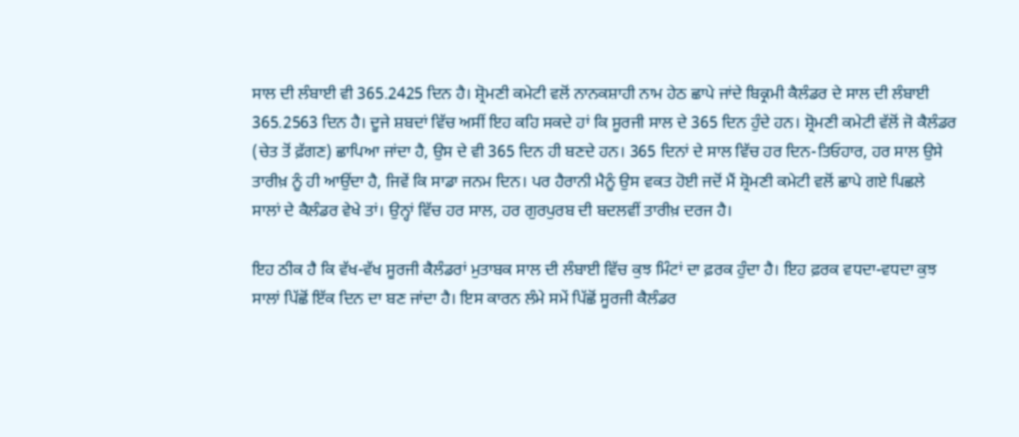ਸਾਲ ਦੀ ਲੰਬਾਈ ਵੀ 365.2425 ਦਿਨ ਹੈ। ਸ਼੍ਰੋਮਣੀ ਕਮੇਟੀ ਵਲੋਂ ਨਾਨਕਸ਼ਾਹੀ ਨਾਮ ਹੇਠ ਛਾਪੇ ਜਾਂਦੇ ਬਿਕ੍ਰਮੀ ਕੈਲੰਡਰ ਦੇ ਸਾਲ ਦੀ ਲੰਬਾਈ 365.2563 ਦਿਨ ਹੈ। ਦੂਜੇ ਸ਼ਬਦਾਂ ਵਿੱਚ ਅਸੀਂ ਇਹ ਕਹਿ ਸਕਦੇ ਹਾਂ ਕਿ ਸੂਰਜੀ ਸਾਲ ਦੇ 365 ਦਿਨ ਹੁੰਦੇ ਹਨ। ਸ਼੍ਰੋਮਣੀ ਕਮੇਟੀ ਵੱਲੋਂ ਜੋ ਕੈਲੰਡਰ (ਚੇਤ ਤੋਂ ਫ਼ੱਗਣ) ਛਾਪਿਆ ਜਾਂਦਾ ਹੈ, ਉਸ ਦੇ ਵੀ 365 ਦਿਨ ਹੀ ਬਣਦੇ ਹਨ। 365 ਦਿਨਾਂ ਦੇ ਸਾਲ ਵਿੱਚ ਹਰ ਦਿਨ-ਤਿਓਹਾਰ, ਹਰ ਸਾਲ ਉਸੇ ਤਾਰੀਖ਼ ਨੂੰ ਹੀ ਆਉਂਦਾ ਹੈ, ਜਿਵੇਂ ਕਿ ਸਾਡਾ ਜਨਮ ਦਿਨ। ਪਰ ਹੈਰਾਨੀ ਮੈਨੂੰ ਉਸ ਵਕਤ ਹੋਈ ਜਦੋਂ ਮੈਂ ਸ਼੍ਰੋਮਣੀ ਕਮੇਟੀ ਵਲੋਂ ਛਾਪੇ ਗਏ ਪਿਛਲੇ ਸਾਲਾਂ ਦੇ ਕੈਲੰਡਰ ਵੇਖੇ ਤਾਂ। ਉਨ੍ਹਾਂ ਵਿੱਚ ਹਰ ਸਾਲ, ਹਰ ਗੁਰਪੁਰਬ ਦੀ ਬਦਲਵੀਂ ਤਾਰੀਖ਼ ਦਰਜ ਹੈ।

ਇਹ ਠੀਕ ਹੈ ਕਿ ਵੱਖ-ਵੱਖ ਸੂਰਜੀ ਕੈਲੰਡਰਾਂ ਮੁਤਾਬਕ ਸਾਲ ਦੀ ਲੰਬਾਈ ਵਿੱਚ ਕੁਝ ਮਿੰਟਾਂ ਦਾ ਫ਼ਰਕ ਹੁੰਦਾ ਹੈ। ਇਹ ਫ਼ਰਕ ਵਧਦਾ-ਵਧਦਾ ਕੁਝ ਸਾਲਾਂ ਪਿੱਛੋਂ ਇੱਕ ਦਿਨ ਦਾ ਬਣ ਜਾਂਦਾ ਹੈ। ਇਸ ਕਾਰਨ ਲੰਮੇ ਸਮੇਂ ਪਿੱਛੋਂ ਸੂਰਜੀ ਕੈਲੰਡਰ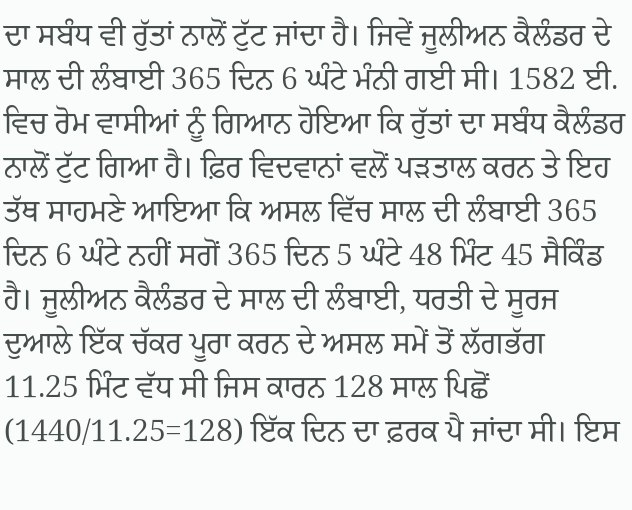ਦਾ ਸਬੰਧ ਵੀ ਰੁੱਤਾਂ ਨਾਲੋਂ ਟੁੱਟ ਜਾਂਦਾ ਹੈ। ਜਿਵੇਂ ਜੂਲੀਅਨ ਕੈਲੰਡਰ ਦੇ ਸਾਲ ਦੀ ਲੰਬਾਈ 365 ਦਿਨ 6 ਘੰਟੇ ਮੰਨੀ ਗਈ ਸੀ। 1582 ਈ. ਵਿਚ ਰੋਮ ਵਾਸੀਆਂ ਨੂੰ ਗਿਆਨ ਹੋਇਆ ਕਿ ਰੁੱਤਾਂ ਦਾ ਸਬੰਧ ਕੈਲੰਡਰ ਨਾਲੋਂ ਟੁੱਟ ਗਿਆ ਹੈ। ਫ਼ਿਰ ਵਿਦਵਾਨਾਂ ਵਲੋਂ ਪੜਤਾਲ ਕਰਨ ਤੇ ਇਹ ਤੱਥ ਸਾਹਮਣੇ ਆਇਆ ਕਿ ਅਸਲ ਵਿੱਚ ਸਾਲ ਦੀ ਲੰਬਾਈ 365 ਦਿਨ 6 ਘੰਟੇ ਨਹੀਂ ਸਗੋਂ 365 ਦਿਨ 5 ਘੰਟੇ 48 ਮਿੰਟ 45 ਸੈਕਿੰਡ ਹੈ। ਜੂਲੀਅਨ ਕੈਲੰਡਰ ਦੇ ਸਾਲ ਦੀ ਲੰਬਾਈ, ਧਰਤੀ ਦੇ ਸੂਰਜ ਦੁਆਲੇ ਇੱਕ ਚੱਕਰ ਪੂਰਾ ਕਰਨ ਦੇ ਅਸਲ ਸਮੇਂ ਤੋਂ ਲੱਗਭੱਗ 11.25 ਮਿੰਟ ਵੱਧ ਸੀ ਜਿਸ ਕਾਰਨ 128 ਸਾਲ ਪਿਛੋਂ (1440/11.25=128) ਇੱਕ ਦਿਨ ਦਾ ਫ਼ਰਕ ਪੈ ਜਾਂਦਾ ਸੀ। ਇਸ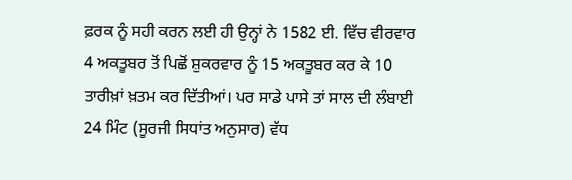ਫ਼ਰਕ ਨੂੰ ਸਹੀ ਕਰਨ ਲਈ ਹੀ ਉਨ੍ਹਾਂ ਨੇ 1582 ਈ. ਵਿੱਚ ਵੀਰਵਾਰ 4 ਅਕਤੂਬਰ ਤੋਂ ਪਿਛੋਂ ਸ਼ੁਕਰਵਾਰ ਨੂੰ 15 ਅਕਤੂਬਰ ਕਰ ਕੇ 10 ਤਾਰੀਖ਼ਾਂ ਖ਼ਤਮ ਕਰ ਦਿੱਤੀਆਂ। ਪਰ ਸਾਡੇ ਪਾਸੇ ਤਾਂ ਸਾਲ ਦੀ ਲੰਬਾਈ 24 ਮਿੰਟ (ਸੂਰਜੀ ਸਿਧਾਂਤ ਅਨੁਸਾਰ) ਵੱਧ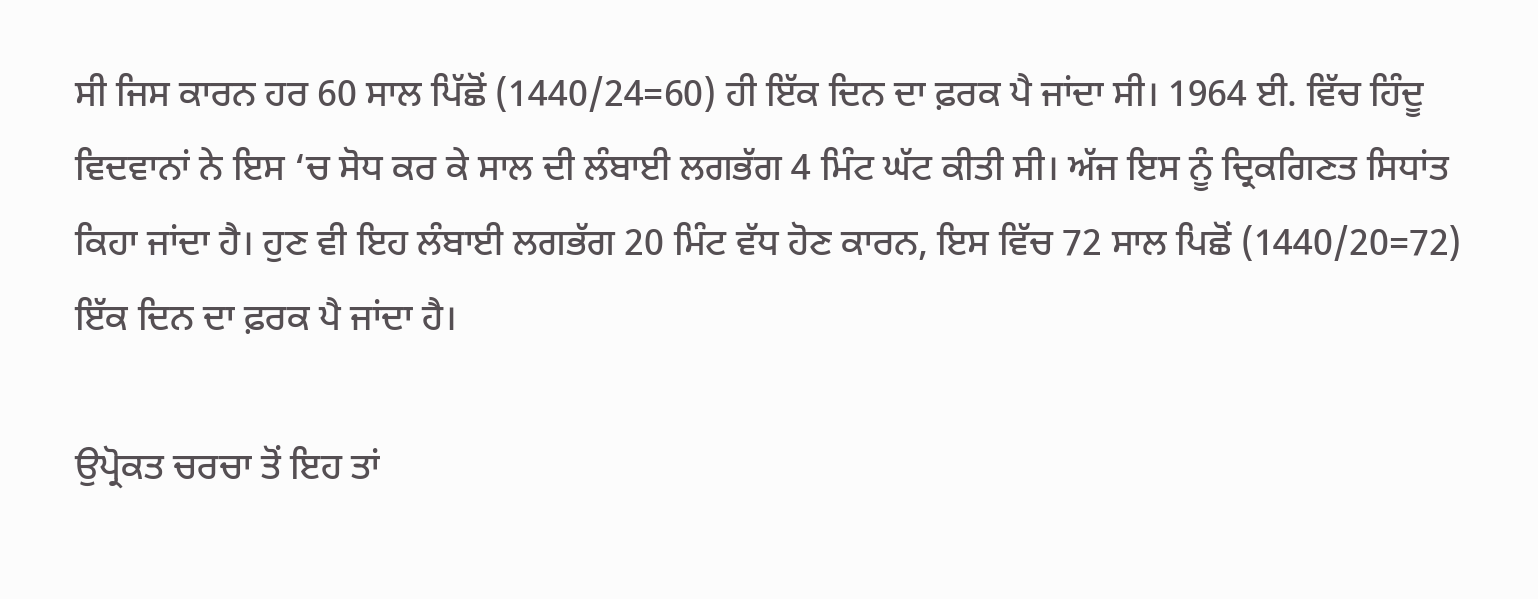ਸੀ ਜਿਸ ਕਾਰਨ ਹਰ 60 ਸਾਲ ਪਿੱਛੋਂ (1440/24=60) ਹੀ ਇੱਕ ਦਿਨ ਦਾ ਫ਼ਰਕ ਪੈ ਜਾਂਦਾ ਸੀ। 1964 ਈ. ਵਿੱਚ ਹਿੰਦੂ ਵਿਦਵਾਨਾਂ ਨੇ ਇਸ ‘ਚ ਸੋਧ ਕਰ ਕੇ ਸਾਲ ਦੀ ਲੰਬਾਈ ਲਗਭੱਗ 4 ਮਿੰਟ ਘੱਟ ਕੀਤੀ ਸੀ। ਅੱਜ ਇਸ ਨੂੰ ਦ੍ਰਿਕਗਿਣਤ ਸਿਧਾਂਤ ਕਿਹਾ ਜਾਂਦਾ ਹੈ। ਹੁਣ ਵੀ ਇਹ ਲੰਬਾਈ ਲਗਭੱਗ 20 ਮਿੰਟ ਵੱਧ ਹੋਣ ਕਾਰਨ, ਇਸ ਵਿੱਚ 72 ਸਾਲ ਪਿਛੋਂ (1440/20=72) ਇੱਕ ਦਿਨ ਦਾ ਫ਼ਰਕ ਪੈ ਜਾਂਦਾ ਹੈ।

ਉਪ੍ਰੋਕਤ ਚਰਚਾ ਤੋਂ ਇਹ ਤਾਂ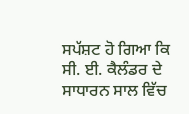ਸਪੱਸ਼ਟ ਹੋ ਗਿਆ ਕਿ ਸੀ. ਈ. ਕੈਲੰਡਰ ਦੇ ਸਾਧਾਰਨ ਸਾਲ ਵਿੱਚ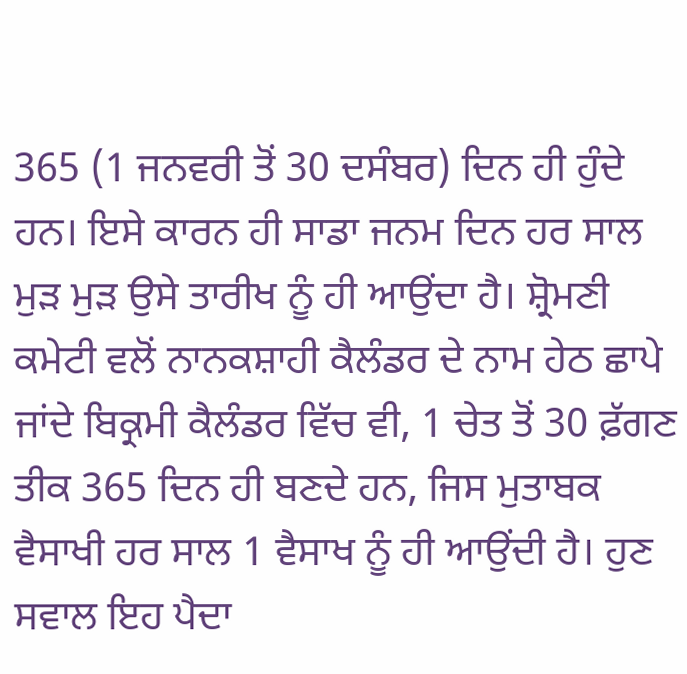365 (1 ਜਨਵਰੀ ਤੋਂ 30 ਦਸੰਬਰ) ਦਿਨ ਹੀ ਹੁੰਦੇ ਹਨ। ਇਸੇ ਕਾਰਨ ਹੀ ਸਾਡਾ ਜਨਮ ਦਿਨ ਹਰ ਸਾਲ ਮੁੜ ਮੁੜ ਉਸੇ ਤਾਰੀਖ ਨੂੰ ਹੀ ਆਉਂਦਾ ਹੈ। ਸ਼੍ਰੋਮਣੀ ਕਮੇਟੀ ਵਲੋਂ ਨਾਨਕਸ਼ਾਹੀ ਕੈਲੰਡਰ ਦੇ ਨਾਮ ਹੇਠ ਛਾਪੇ ਜਾਂਦੇ ਬਿਕ੍ਰਮੀ ਕੈਲੰਡਰ ਵਿੱਚ ਵੀ, 1 ਚੇਤ ਤੋਂ 30 ਫ਼ੱਗਣ ਤੀਕ 365 ਦਿਨ ਹੀ ਬਣਦੇ ਹਨ, ਜਿਸ ਮੁਤਾਬਕ ਵੈਸਾਖੀ ਹਰ ਸਾਲ 1 ਵੈਸਾਖ ਨੂੰ ਹੀ ਆਉਂਦੀ ਹੈ। ਹੁਣ ਸਵਾਲ ਇਹ ਪੈਦਾ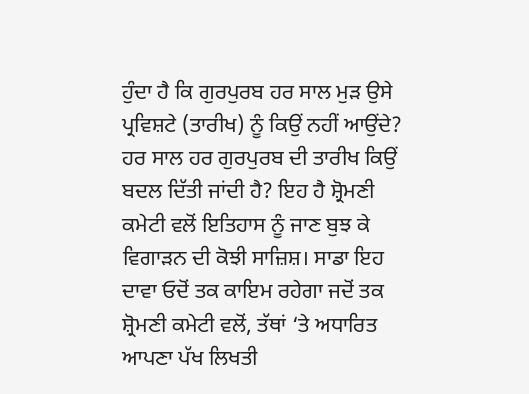ਹੁੰਦਾ ਹੈ ਕਿ ਗੁਰਪੁਰਬ ਹਰ ਸਾਲ ਮੁੜ ਉਸੇ ਪ੍ਰਵਿਸ਼ਟੇ (ਤਾਰੀਖ) ਨੂੰ ਕਿਉਂ ਨਹੀਂ ਆਉਂਦੇ? ਹਰ ਸਾਲ ਹਰ ਗੁਰਪੁਰਬ ਦੀ ਤਾਰੀਖ ਕਿਉਂ ਬਦਲ ਦਿੱਤੀ ਜਾਂਦੀ ਹੈ? ਇਹ ਹੈ ਸ਼੍ਰੋਮਣੀ ਕਮੇਟੀ ਵਲੋਂ ਇਤਿਹਾਸ ਨੂੰ ਜਾਣ ਬੁਝ ਕੇ ਵਿਗਾੜਨ ਦੀ ਕੋਝੀ ਸਾਜ਼ਿਸ਼। ਸਾਡਾ ਇਹ ਦਾਵਾ ਓਦੋਂ ਤਕ ਕਾਇਮ ਰਹੇਗਾ ਜਦੋਂ ਤਕ ਸ਼੍ਰੋਮਣੀ ਕਮੇਟੀ ਵਲੋਂ, ਤੱਥਾਂ ‘ਤੇ ਅਧਾਰਿਤ ਆਪਣਾ ਪੱਖ ਲਿਖਤੀ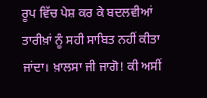ਰੂਪ ਵਿੱਚ ਪੇਸ਼ ਕਰ ਕੇ ਬਦਲਵੀਆਂ ਤਾਰੀਖ਼ਾਂ ਨੂੰ ਸਹੀ ਸਾਬਿਤ ਨਹੀਂ ਕੀਤਾ ਜਾਂਦਾ। ਖ਼ਾਲਸਾ ਜੀ ਜਾਗੋ! ਕੀ ਅਸੀਂ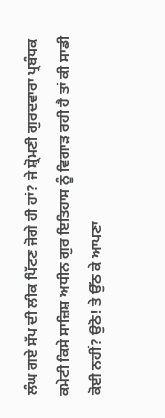ਲੰਘ ਗਏ ਸੱਪ ਦੀ ਲੀਕ ਪਿੱਟਣ ਜੋਗੇ ਹੀ ਹਾਂ? ਜੇ ਸ਼੍ਰੋਮਣੀ ਗੁਰਦਵਾਰਾ ਪ੍ਰਬੰਧਕ ਕਮੇਟੀ ਕਿਸੇ ਸਾਜ਼ਿਸ਼ ਅਧੀਨ ਗੁਰ ਇਤਿਹਾਸ ਨੂੰ ਵਿਗਾੜ ਰਹੀ ਹੈ ਤਾਂ ਕੀ ਸਾਡੀ ਕੋਈ ਨਹੀਂ? ਉਠੋ! ਤੇ ਉੱਠ ਕੇ ਆਪਣਾ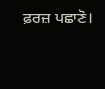ਫ਼ਰਜ਼ ਪਛਾਣੋ।